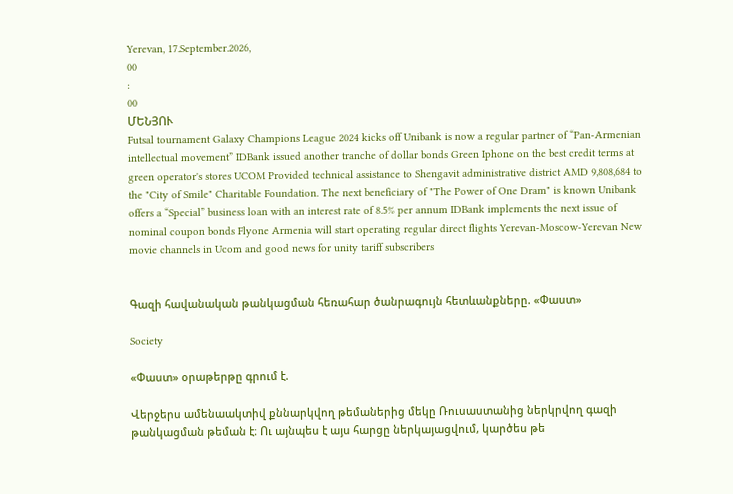Yerevan, 17.September.2026,
00
:
00
ՄԵՆՅՈՒ
Futsal tournament Galaxy Champions League 2024 kicks off Unibank is now a regular partner of “Pan-Armenian intellectual movement” IDBank issued another tranche of dollar bonds Green Iphone on the best credit terms at green operator's stores UCOM Provided technical assistance to Shengavit administrative district AMD 9,808,684 to the "City of Smile" Charitable Foundation. The next beneficiary of "The Power of One Dram" is known Unibank offers a “Special” business loan with an interest rate of 8.5% per annum IDBank implements the next issue of nominal coupon bonds Flyone Armenia will start operating regular direct flights Yerevan-Moscow-Yerevan New movie channels in Ucom and good news for unity tariff subscribers


Գազի հավանական թանկացման հեռահար ծանրագույն հետևանքները. «Փաստ»

Society

«Փաստ» օրաթերթը գրում է.

Վերջերս ամենաակտիվ քննարկվող թեմաներից մեկը Ռուսաստանից ներկրվող գազի թանկացման թեման է։ Ու այնպես է այս հարցը ներկայացվում, կարծես թե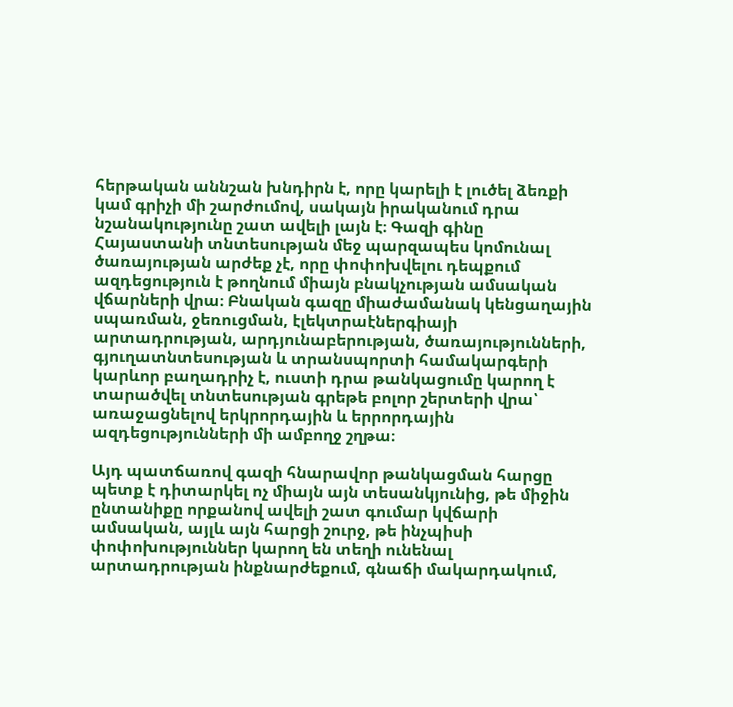հերթական աննշան խնդիրն է, որը կարելի է լուծել ձեռքի կամ գրիչի մի շարժումով, սակայն իրականում դրա նշանակությունը շատ ավելի լայն է։ Գազի գինը Հայաստանի տնտեսության մեջ պարզապես կոմունալ ծառայության արժեք չէ, որը փոփոխվելու դեպքում ազդեցություն է թողնում միայն բնակչության ամսական վճարների վրա։ Բնական գազը միաժամանակ կենցաղային սպառման, ջեռուցման, էլեկտրաէներգիայի արտադրության, արդյունաբերության, ծառայությունների, գյուղատնտեսության և տրանսպորտի համակարգերի կարևոր բաղադրիչ է, ուստի դրա թանկացումը կարող է տարածվել տնտեսության գրեթե բոլոր շերտերի վրա՝ առաջացնելով երկրորդային և երրորդային ազդեցությունների մի ամբողջ շղթա։

Այդ պատճառով գազի հնարավոր թանկացման հարցը պետք է դիտարկել ոչ միայն այն տեսանկյունից, թե միջին ընտանիքը որքանով ավելի շատ գումար կվճարի ամսական, այլև այն հարցի շուրջ, թե ինչպիսի փոփոխություններ կարող են տեղի ունենալ արտադրության ինքնարժեքում, գնաճի մակարդակում,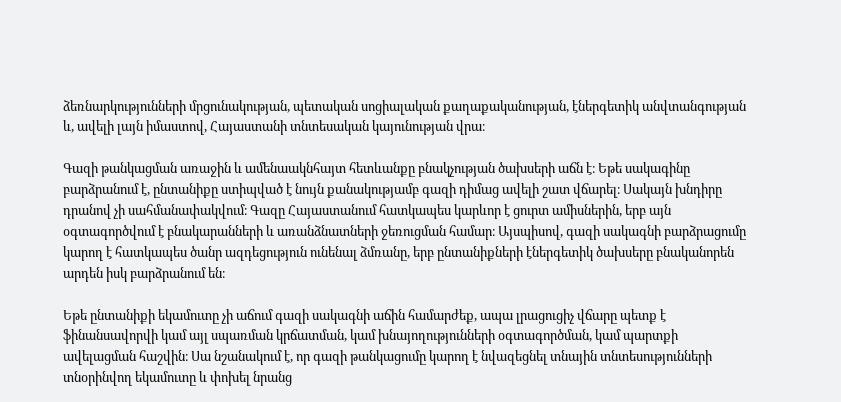ձեռնարկությունների մրցունակության, պետական սոցիալական քաղաքականության, էներգետիկ անվտանգության և, ավելի լայն իմաստով, Հայաստանի տնտեսական կայունության վրա։

Գազի թանկացման առաջին և ամենաակնհայտ հետևանքը բնակչության ծախսերի աճն է։ Եթե սակագինը բարձրանում է, ընտանիքը ստիպված է նույն քանակությամբ գազի դիմաց ավելի շատ վճարել։ Սակայն խնդիրը դրանով չի սահմանափակվում։ Գազը Հայաստանում հատկապես կարևոր է ցուրտ ամիսներին, երբ այն օգտագործվում է բնակարանների և առանձնատների ջեռուցման համար։ Այսպիսով, գազի սակագնի բարձրացումը կարող է հատկապես ծանր ազդեցություն ունենալ ձմռանը, երբ ընտանիքների էներգետիկ ծախսերը բնականորեն արդեն իսկ բարձրանում են։

Եթե ընտանիքի եկամուտը չի աճում գազի սակագնի աճին համարժեք, ապա լրացուցիչ վճարը պետք է ֆինանսավորվի կամ այլ սպառման կրճատման, կամ խնայողությունների օգտագործման, կամ պարտքի ավելացման հաշվին։ Սա նշանակում է, որ գազի թանկացումը կարող է նվազեցնել տնային տնտեսությունների տնօրինվող եկամուտը և փոխել նրանց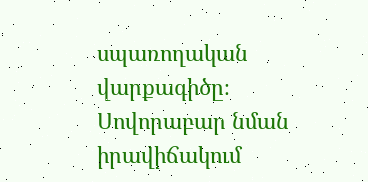սպառողական վարքագիծը։ Սովորաբար նման իրավիճակում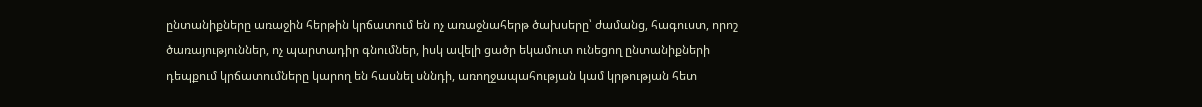ընտանիքները առաջին հերթին կրճատում են ոչ առաջնահերթ ծախսերը՝ ժամանց, հագուստ, որոշ ծառայություններ, ոչ պարտադիր գնումներ, իսկ ավելի ցածր եկամուտ ունեցող ընտանիքների դեպքում կրճատումները կարող են հասնել սննդի, առողջապահության կամ կրթության հետ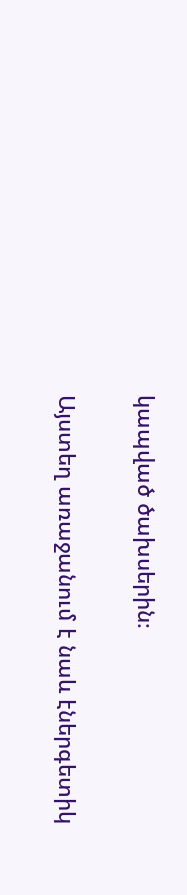կապված ծախսերին։

Այստեղ առաջանում է նաև էներգետիկ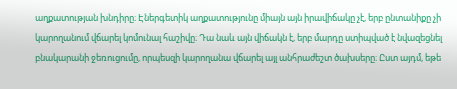աղքատության խնդիրը։ Էներգետիկ աղքատությունը միայն այն իրավիճակը չէ, երբ ընտանիքը չի կարողանում վճարել կոմունալ հաշիվը։ Դա նաև այն վիճակն է, երբ մարդը ստիպված է նվազեցնել բնակարանի ջեռուցումը, որպեսզի կարողանա վճարել այլ անհրաժեշտ ծախսերը։ Ըստ այդմ, եթե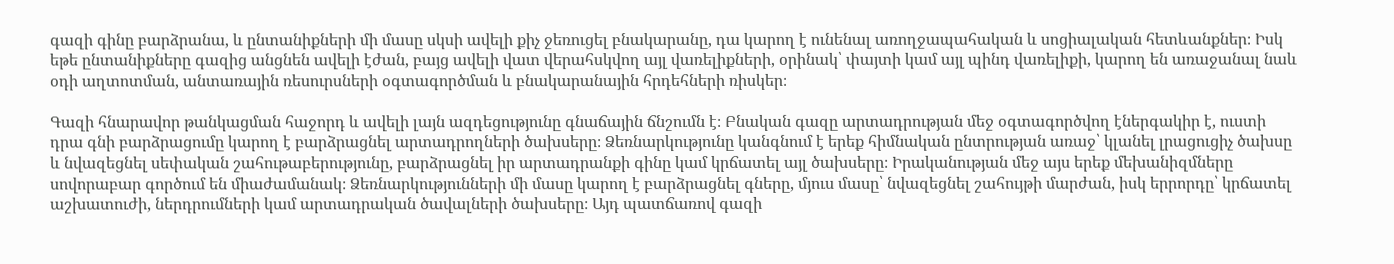գազի գինը բարձրանա, և ընտանիքների մի մասը սկսի ավելի քիչ ջեռուցել բնակարանը, դա կարող է ունենալ առողջապահական և սոցիալական հետևանքներ։ Իսկ եթե ընտանիքները գազից անցնեն ավելի էժան, բայց ավելի վատ վերահսկվող այլ վառելիքների, օրինակ՝ փայտի կամ այլ պինդ վառելիքի, կարող են առաջանալ նաև օդի աղտոտման, անտառային ռեսուրսների օգտագործման և բնակարանային հրդեհների ռիսկեր։

Գազի հնարավոր թանկացման հաջորդ և ավելի լայն ազդեցությունը գնաճային ճնշումն է։ Բնական գազը արտադրության մեջ օգտագործվող էներգակիր է, ուստի դրա գնի բարձրացումը կարող է բարձրացնել արտադրողների ծախսերը։ Ձեռնարկությունը կանգնում է երեք հիմնական ընտրության առաջ՝ կլանել լրացուցիչ ծախսը և նվազեցնել սեփական շահութաբերությունը, բարձրացնել իր արտադրանքի գինը կամ կրճատել այլ ծախսերը։ Իրականության մեջ այս երեք մեխանիզմները սովորաբար գործում են միաժամանակ։ Ձեռնարկությունների մի մասը կարող է բարձրացնել գները, մյուս մասը՝ նվազեցնել շահույթի մարժան, իսկ երրորդը՝ կրճատել աշխատուժի, ներդրումների կամ արտադրական ծավալների ծախսերը։ Այդ պատճառով գազի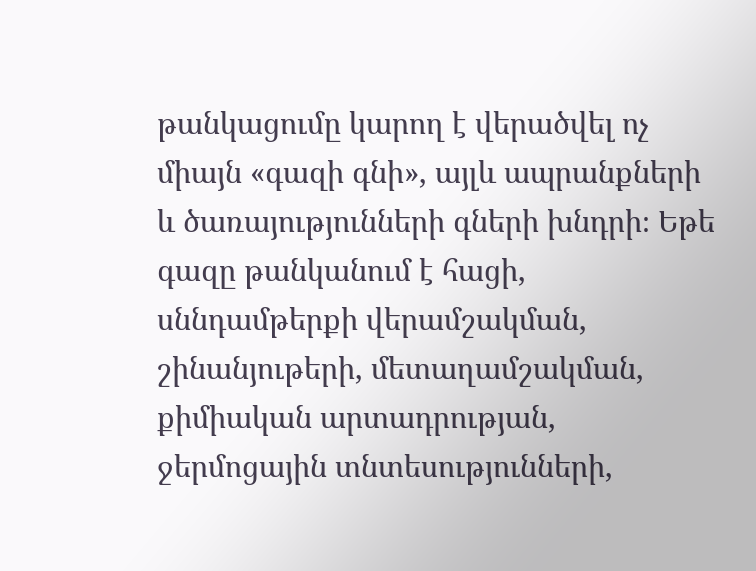թանկացումը կարող է վերածվել ոչ միայն «գազի գնի», այլև ապրանքների և ծառայությունների գների խնդրի։ Եթե գազը թանկանում է հացի, սննդամթերքի վերամշակման, շինանյութերի, մետաղամշակման, քիմիական արտադրության, ջերմոցային տնտեսությունների,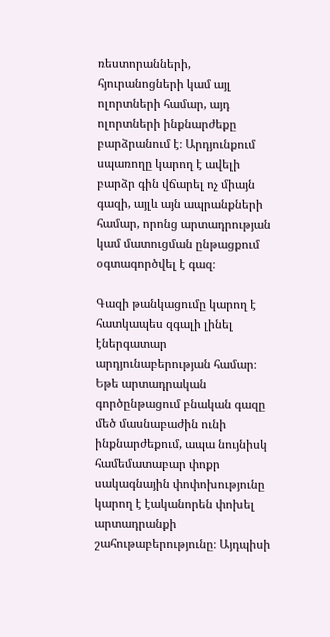ռեստորանների, հյուրանոցների կամ այլ ոլորտների համար, այդ ոլորտների ինքնարժեքը բարձրանում է։ Արդյունքում սպառողը կարող է ավելի բարձր գին վճարել ոչ միայն գազի, այլև այն ապրանքների համար, որոնց արտադրության կամ մատուցման ընթացքում օգտագործվել է գազ։

Գազի թանկացումը կարող է հատկապես զգալի լինել էներգատար արդյունաբերության համար։ Եթե արտադրական գործընթացում բնական գազը մեծ մասնաբաժին ունի ինքնարժեքում, ապա նույնիսկ համեմատաբար փոքր սակագնային փոփոխությունը կարող է էականորեն փոխել արտադրանքի շահութաբերությունը։ Այդպիսի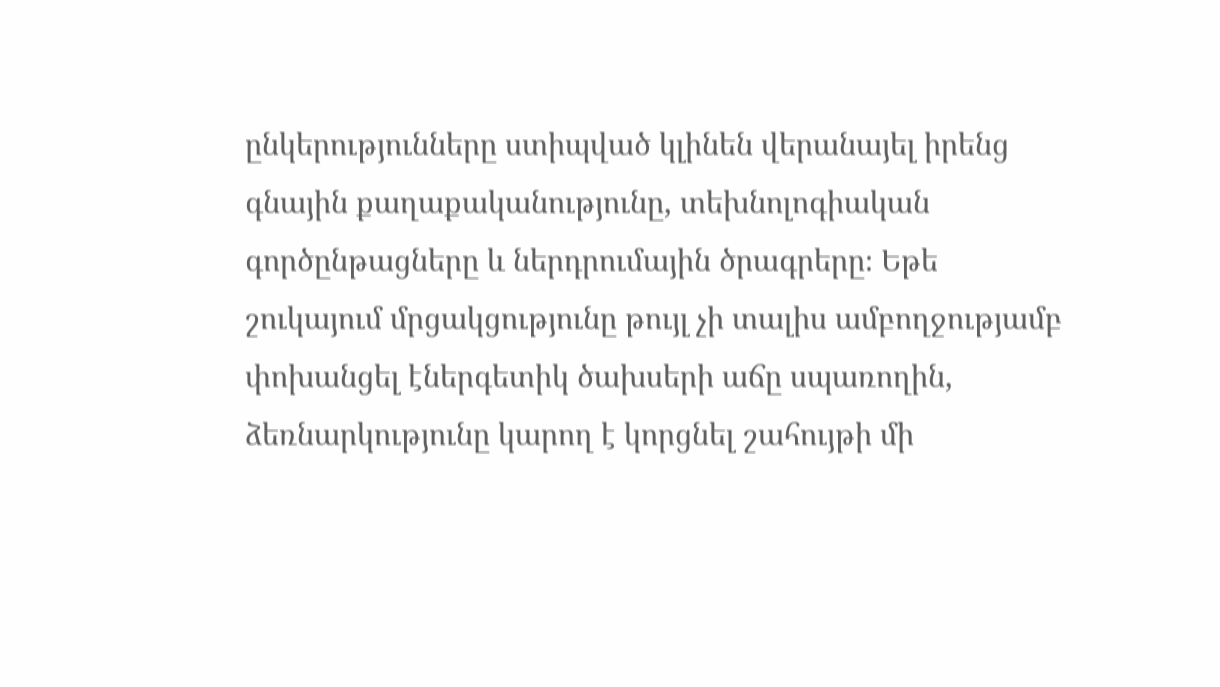ընկերությունները ստիպված կլինեն վերանայել իրենց գնային քաղաքականությունը, տեխնոլոգիական գործընթացները և ներդրումային ծրագրերը։ Եթե շուկայում մրցակցությունը թույլ չի տալիս ամբողջությամբ փոխանցել էներգետիկ ծախսերի աճը սպառողին, ձեռնարկությունը կարող է կորցնել շահույթի մի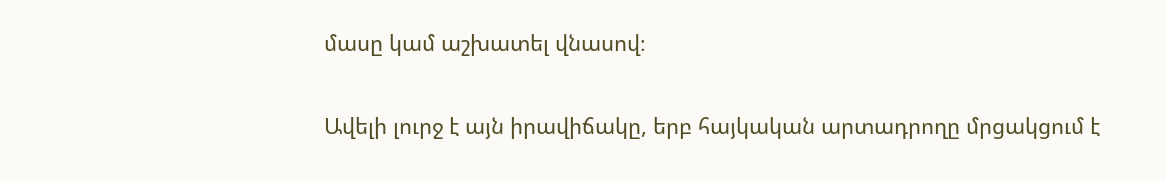մասը կամ աշխատել վնասով։

Ավելի լուրջ է այն իրավիճակը, երբ հայկական արտադրողը մրցակցում է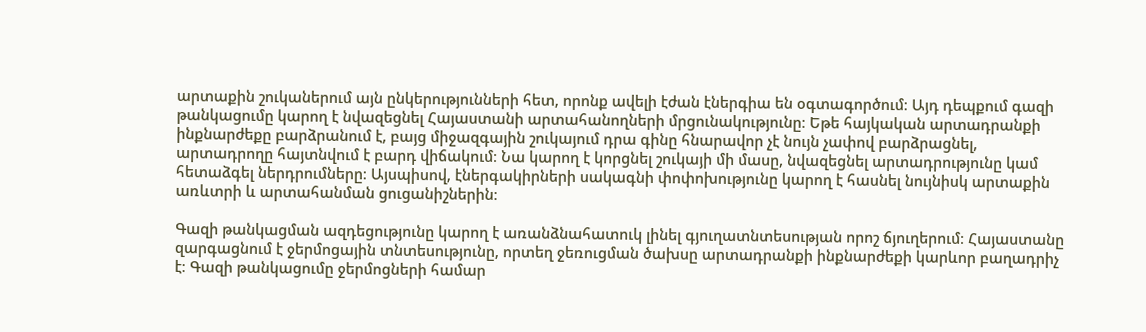արտաքին շուկաներում այն ընկերությունների հետ, որոնք ավելի էժան էներգիա են օգտագործում։ Այդ դեպքում գազի թանկացումը կարող է նվազեցնել Հայաստանի արտահանողների մրցունակությունը։ Եթե հայկական արտադրանքի ինքնարժեքը բարձրանում է, բայց միջազգային շուկայում դրա գինը հնարավոր չէ նույն չափով բարձրացնել, արտադրողը հայտնվում է բարդ վիճակում։ Նա կարող է կորցնել շուկայի մի մասը, նվազեցնել արտադրությունը կամ հետաձգել ներդրումները։ Այսպիսով, էներգակիրների սակագնի փոփոխությունը կարող է հասնել նույնիսկ արտաքին առևտրի և արտահանման ցուցանիշներին։

Գազի թանկացման ազդեցությունը կարող է առանձնահատուկ լինել գյուղատնտեսության որոշ ճյուղերում։ Հայաստանը զարգացնում է ջերմոցային տնտեսությունը, որտեղ ջեռուցման ծախսը արտադրանքի ինքնարժեքի կարևոր բաղադրիչ է։ Գազի թանկացումը ջերմոցների համար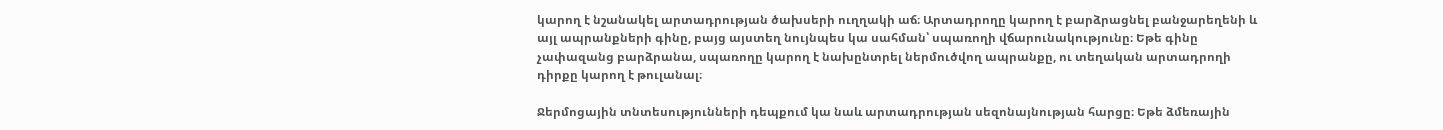կարող է նշանակել արտադրության ծախսերի ուղղակի աճ։ Արտադրողը կարող է բարձրացնել բանջարեղենի և այլ ապրանքների գինը, բայց այստեղ նույնպես կա սահման՝ սպառողի վճարունակությունը։ Եթե գինը չափազանց բարձրանա, սպառողը կարող է նախընտրել ներմուծվող ապրանքը, ու տեղական արտադրողի դիրքը կարող է թուլանալ։

Ջերմոցային տնտեսությունների դեպքում կա նաև արտադրության սեզոնայնության հարցը։ Եթե ձմեռային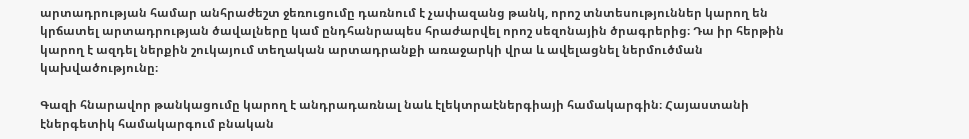արտադրության համար անհրաժեշտ ջեռուցումը դառնում է չափազանց թանկ, որոշ տնտեսություններ կարող են կրճատել արտադրության ծավալները կամ ընդհանրապես հրաժարվել որոշ սեզոնային ծրագրերից։ Դա իր հերթին կարող է ազդել ներքին շուկայում տեղական արտադրանքի առաջարկի վրա և ավելացնել ներմուծման կախվածությունը։

Գազի հնարավոր թանկացումը կարող է անդրադառնալ նաև էլեկտրաէներգիայի համակարգին։ Հայաստանի էներգետիկ համակարգում բնական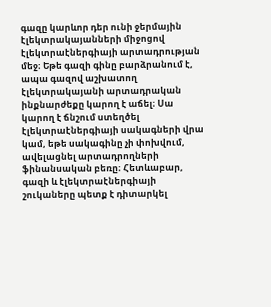գազը կարևոր դեր ունի ջերմային էլեկտրակայանների միջոցով էլեկտրաէներգիայի արտադրության մեջ։ Եթե գազի գինը բարձրանում է, ապա գազով աշխատող էլեկտրակայանի արտադրական ինքնարժեքը կարող է աճել։ Սա կարող է ճնշում ստեղծել էլեկտրաէներգիայի սակագների վրա կամ, եթե սակագինը չի փոխվում, ավելացնել արտադրողների ֆինանսական բեռը։ Հետևաբար, գազի և էլեկտրաէներգիայի շուկաները պետք է դիտարկել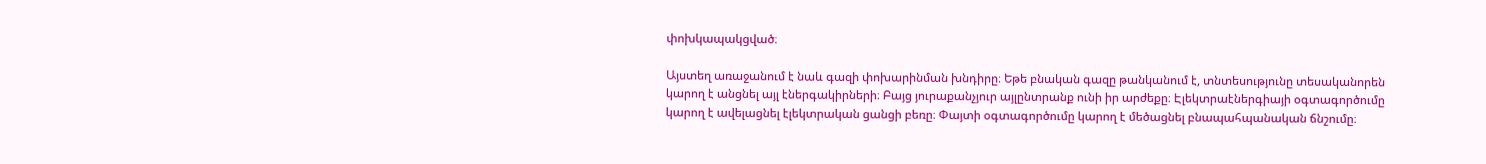փոխկապակցված։

Այստեղ առաջանում է նաև գազի փոխարինման խնդիրը։ Եթե բնական գազը թանկանում է, տնտեսությունը տեսականորեն կարող է անցնել այլ էներգակիրների։ Բայց յուրաքանչյուր այլընտրանք ունի իր արժեքը։ Էլեկտրաէներգիայի օգտագործումը կարող է ավելացնել էլեկտրական ցանցի բեռը։ Փայտի օգտագործումը կարող է մեծացնել բնապահպանական ճնշումը։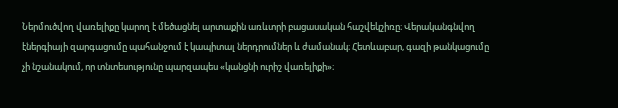Ներմուծվող վառելիքը կարող է մեծացնել արտաքին առևտրի բացասական հաշվեկշիռը։ Վերականգնվող էներգիայի զարգացումը պահանջում է կապիտալ ներդրումներ և ժամանակ։ Հետևաբար, գազի թանկացումը չի նշանակում, որ տնտեսությունը պարզապես «կանցնի ուրիշ վառելիքի»։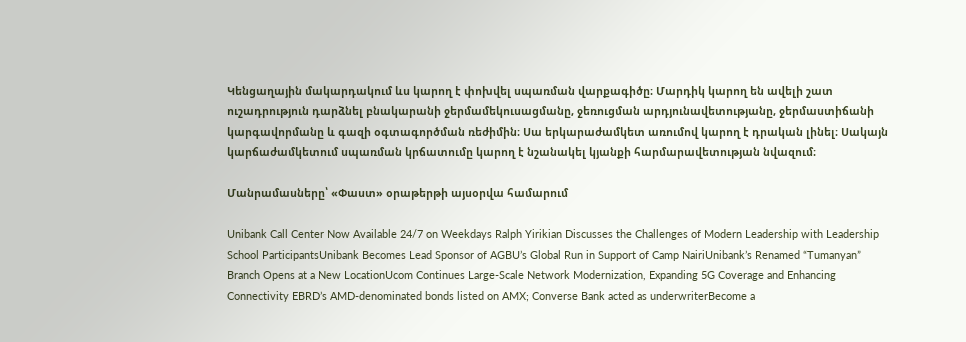Կենցաղային մակարդակում ևս կարող է փոխվել սպառման վարքագիծը։ Մարդիկ կարող են ավելի շատ ուշադրություն դարձնել բնակարանի ջերմամեկուսացմանը, ջեռուցման արդյունավետությանը, ջերմաստիճանի կարգավորմանը և գազի օգտագործման ռեժիմին։ Սա երկարաժամկետ առումով կարող է դրական լինել։ Սակայն կարճաժամկետում սպառման կրճատումը կարող է նշանակել կյանքի հարմարավետության նվազում։

Մանրամասները՝ «Փաստ» օրաթերթի այսօրվա համարում

Unibank Call Center Now Available 24/7 on Weekdays Ralph Yirikian Discusses the Challenges of Modern Leadership with Leadership School ParticipantsUnibank Becomes Lead Sponsor of AGBU’s Global Run in Support of Camp NairiUnibank’s Renamed “Tumanyan” Branch Opens at a New LocationUcom Continues Large-Scale Network Modernization, Expanding 5G Coverage and Enhancing Connectivity EBRD’s AMD-denominated bonds listed on AMX; Converse Bank acted as underwriterBecome a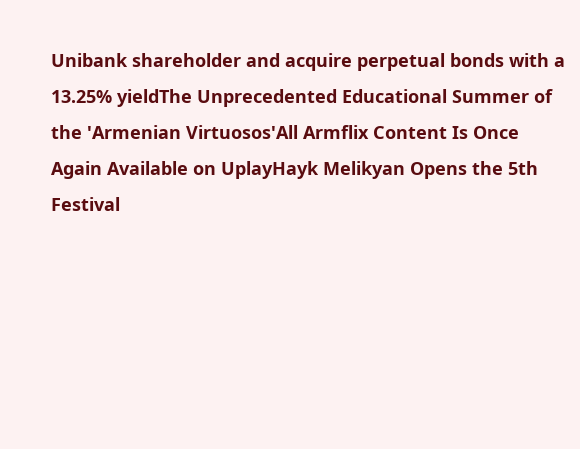Unibank shareholder and acquire perpetual bonds with a 13.25% yieldThe Unprecedented Educational Summer of the 'Armenian Virtuosos'All Armflix Content Is Once Again Available on UplayHayk Melikyan Opens the 5th Festival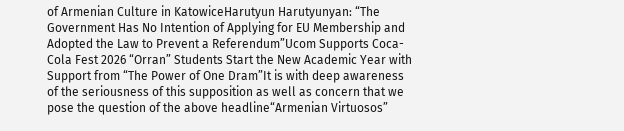of Armenian Culture in KatowiceHarutyun Harutyunyan: “The Government Has No Intention of Applying for EU Membership and Adopted the Law to Prevent a Referendum”Ucom Supports Coca-Cola Fest 2026 “Orran” Students Start the New Academic Year with Support from “The Power of One Dram”It is with deep awareness of the seriousness of this supposition as well as concern that we pose the question of the above headline“Armenian Virtuosos”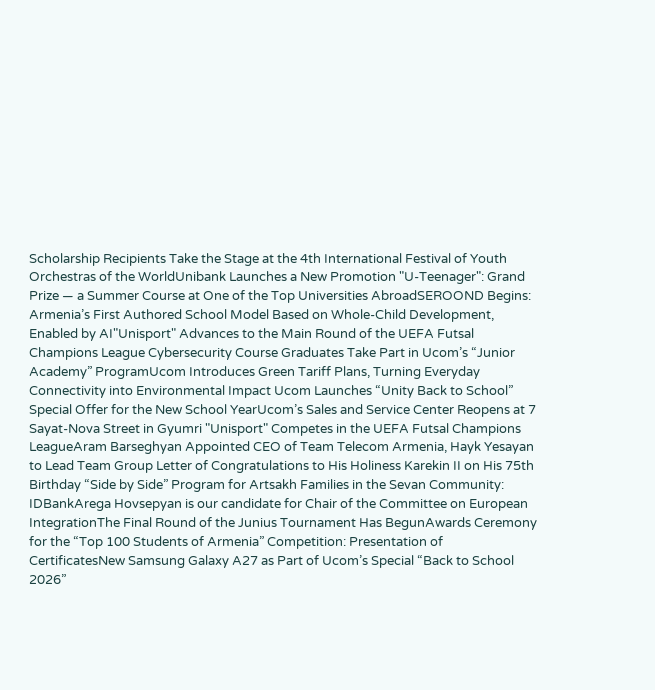Scholarship Recipients Take the Stage at the 4th International Festival of Youth Orchestras of the WorldUnibank Launches a New Promotion "U-Teenager": Grand Prize — a Summer Course at One of the Top Universities AbroadSEROOND Begins: Armenia’s First Authored School Model Based on Whole-Child Development, Enabled by AI"Unisport" Advances to the Main Round of the UEFA Futsal Champions League Cybersecurity Course Graduates Take Part in Ucom’s “Junior Academy” ProgramUcom Introduces Green Tariff Plans, Turning Everyday Connectivity into Environmental Impact Ucom Launches “Unity Back to School” Special Offer for the New School YearUcom’s Sales and Service Center Reopens at 7 Sayat-Nova Street in Gyumri "Unisport" Competes in the UEFA Futsal Champions LeagueAram Barseghyan Appointed CEO of Team Telecom Armenia, Hayk Yesayan to Lead Team Group Letter of Congratulations to His Holiness Karekin II on His 75th Birthday “Side by Side” Program for Artsakh Families in the Sevan Community: IDBankArega Hovsepyan is our candidate for Chair of the Committee on European IntegrationThe Final Round of the Junius Tournament Has BegunAwards Ceremony for the “Top 100 Students of Armenia” Competition: Presentation of CertificatesNew Samsung Galaxy A27 as Part of Ucom’s Special “Back to School 2026”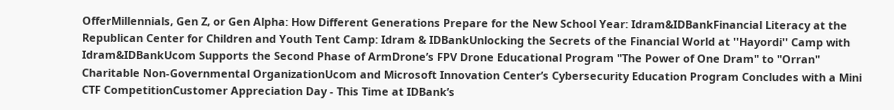OfferMillennials, Gen Z, or Gen Alpha: How Different Generations Prepare for the New School Year: Idram&IDBankFinancial Literacy at the Republican Center for Children and Youth Tent Camp: Idram & IDBankUnlocking the Secrets of the Financial World at ''Hayordi'' Camp with Idram&IDBankUcom Supports the Second Phase of ArmDrone’s FPV Drone Educational Program "The Power of One Dram" to "Orran" Charitable Non-Governmental OrganizationUcom and Microsoft Innovation Center’s Cybersecurity Education Program Concludes with a Mini CTF CompetitionCustomer Appreciation Day - This Time at IDBank’s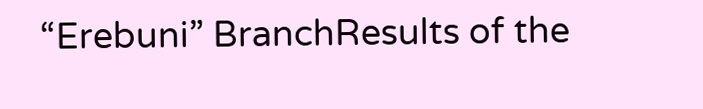“Erebuni” BranchResults of the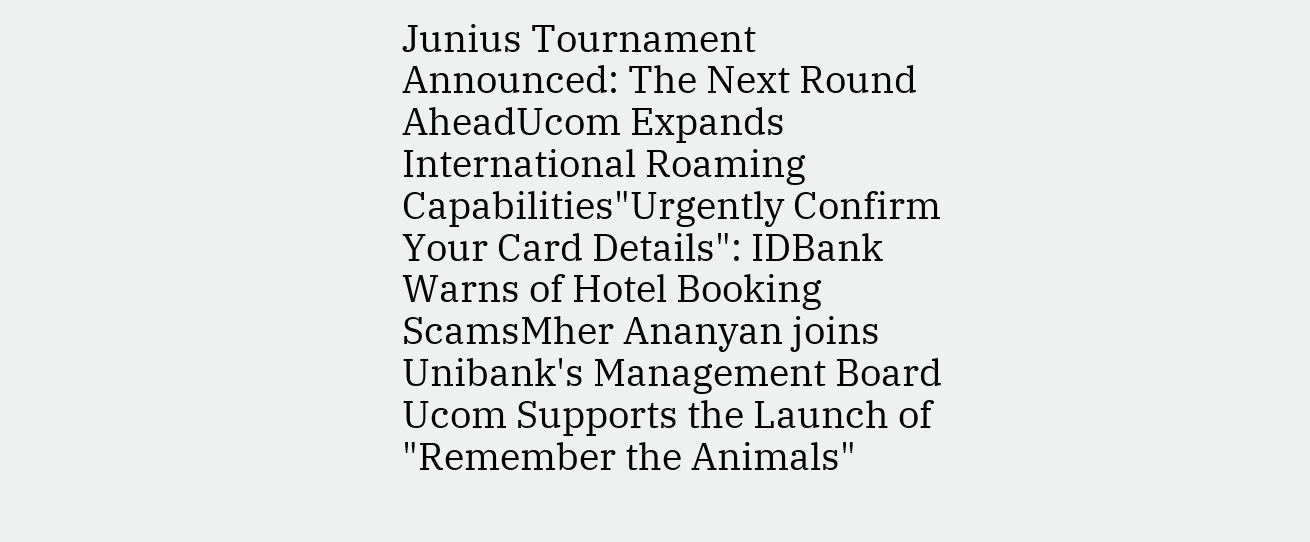Junius Tournament Announced: The Next Round AheadUcom Expands International Roaming Capabilities"Urgently Confirm Your Card Details": IDBank Warns of Hotel Booking ScamsMher Ananyan joins Unibank's Management Board Ucom Supports the Launch of "Remember the Animals"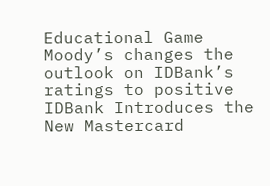Educational Game Moody’s changes the outlook on IDBank’s ratings to positive IDBank Introduces the New Mastercard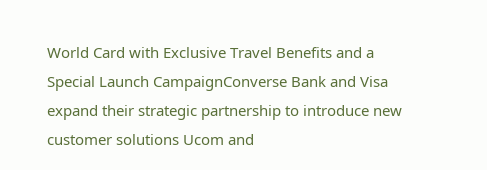World Card with Exclusive Travel Benefits and a Special Launch CampaignConverse Bank and Visa expand their strategic partnership to introduce new customer solutions Ucom and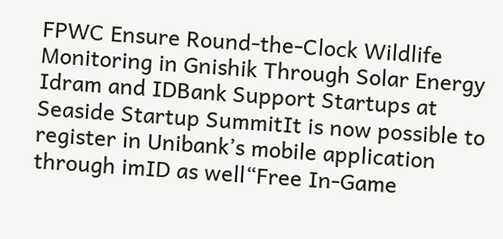FPWC Ensure Round-the-Clock Wildlife Monitoring in Gnishik Through Solar Energy Idram and IDBank Support Startups at Seaside Startup SummitIt is now possible to register in Unibank’s mobile application through imID as well“Free In-Game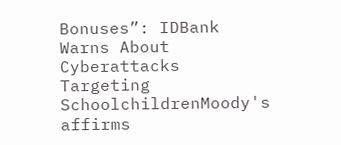Bonuses”: IDBank Warns About Cyberattacks Targeting SchoolchildrenMoody's affirms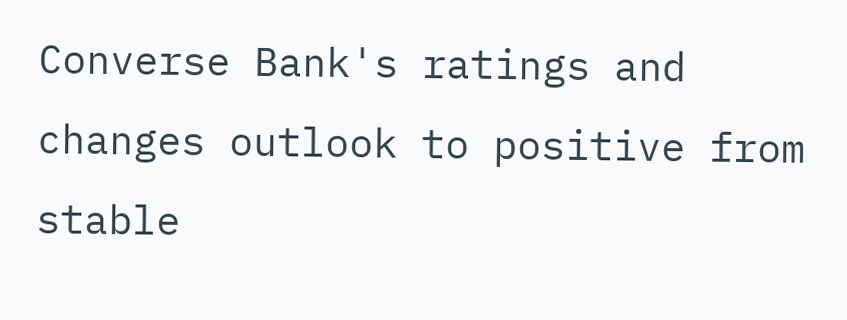Converse Bank's ratings and changes outlook to positive from stable